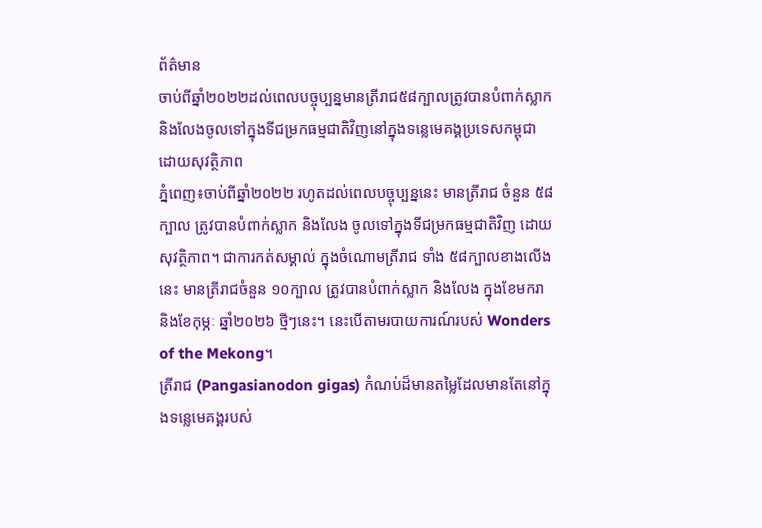ព័ត៌មាន
ចាប់ពីឆ្នាំ២០២២ដល់ពេលបច្ចុប្បន្នមានត្រីរាជ៥៨ក្បាលត្រូវបានបំពាក់ស្លាក និងលែងចូលទៅក្នុងទីជម្រកធម្មជាតិវិញនៅក្នុងទន្លេមេគង្គប្រទេសកម្ពុជាដោយសុវត្ថិភាព
ភ្នំពេញ៖ចាប់ពីឆ្នាំ២០២២ រហូតដល់ពេលបច្ចុប្បន្ននេះ មានត្រីរាជ ចំនួន ៥៨ក្បាល ត្រូវបានបំពាក់ស្លាក និងលែង ចូលទៅក្នុងទីជម្រកធម្មជាតិវិញ ដោយសុវត្ថិភាព។ ជាការកត់សម្គាល់ ក្នុងចំណោមត្រីរាជ ទាំង ៥៨ក្បាលខាងលើងនេះ មានត្រីរាជចំនួន ១០ក្បាល ត្រូវបានបំពាក់ស្លាក និងលែង ក្នុងខែមករា និងខែកុម្ភៈ ឆ្នាំ២០២៦ ថ្មីៗនេះ។ នេះបើតាមរបាយការណ៍របស់ Wonders of the Mekong។
ត្រីរាជ (Pangasianodon gigas) កំណប់ដ៏មានតម្លៃដែលមានតែនៅក្នុងទន្លេមេគង្គរបស់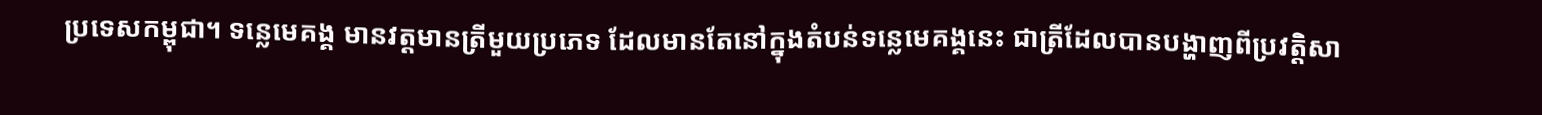ប្រទេសកម្ពុជា។ ទន្លេមេគង្គ មានវត្តមានត្រីមួយប្រភេទ ដែលមានតែនៅក្នុងតំបន់ទន្លេមេគង្គនេះ ជាត្រីដែលបានបង្ហាញពីប្រវត្តិសា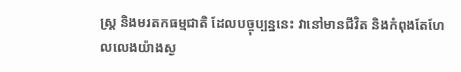ស្ត្រ និងមរតកធម្មជាតិ ដែលបច្ចុប្បន្ននេះ វានៅមានជីវិត និងកំពុងតែហែលលេងយ៉ាងស្ង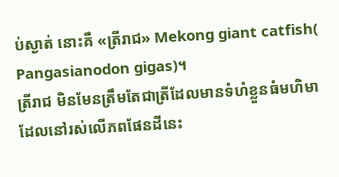ប់ស្ងាត់ នោះគឺ «ត្រីរាជ» Mekong giant catfish( Pangasianodon gigas)។
ត្រីរាជ មិនមែនត្រឹមតែជាត្រីដែលមានទំហំខ្លួនធំមហិមា ដែលនៅរស់លើភពផែនដីនេះ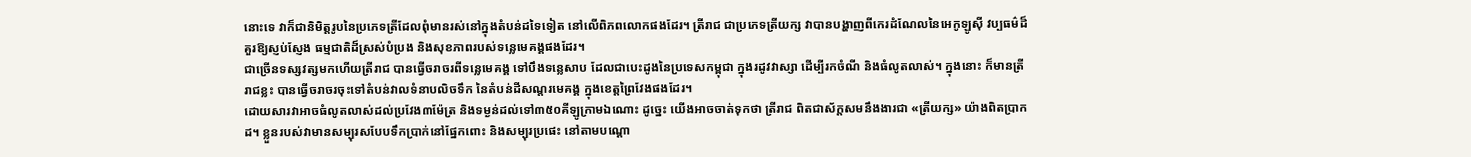នោះទេ វាក៏ជានិមិត្តរូបនៃប្រភេទត្រីដែលពុំមានរស់នៅក្នុងតំបន់ដទៃទៀត នៅលើពិភពលោកផងដែរ។ ត្រីរាជ ជាប្រភេទត្រីយក្ស វាបានបង្ហាញពីកេរដំណែលនៃអេកូឡូស៊ី វប្បធម៌ដ៏គួរឱ្យស្ញប់ស្ញែង ធម្មជាតិដ៏ស្រស់បំប្រង និងសុខភាពរបស់ទន្លេមេគង្គផងដែរ។
ជាច្រើនទស្សវត្សមកហើយត្រីរាជ បានធ្វើចរាចរពីទន្លេមេគង្គ ទៅបឹងទន្លេសាប ដែលជាបេះដូងនៃប្រទេសកម្ពុជា ក្នុងរដូវវាស្សា ដើម្បីរកចំណី និងធំលូតលាស់។ ក្នុងនោះ ក៏មានត្រីរាជខ្លះ បានធ្វើចរាចរចុះទៅតំបន់វាលទំនាបលិចទឹក នៃតំបន់ដីសណ្តរមេគង្គ ក្នុងខេត្តព្រៃវែងផងដែរ។
ដោយសារវាអាចធំលូតលាស់ដល់ប្រវែង៣ម៉ែត្រ និងទម្ងន់ដល់ទៅ៣៥០គីឡូក្រាមឯណោះ ដូច្នេះ យើងអាចចាត់ទុកថា ត្រីរាជ ពិតជាស័ក្តសមនឹងងារជា «ត្រីយក្ស» យ៉ាងពិតប្រាកដ។ ខ្លួនរបស់វាមានសម្បុរសបែបទឹកប្រាក់នៅផ្នែកពោះ និងសម្បុរប្រផេះ នៅតាមបណ្តោ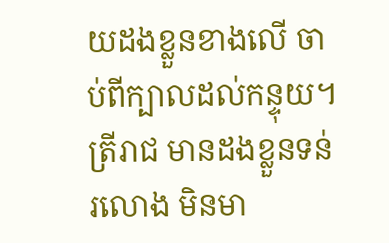យដងខ្លួនខាងលើ ចាប់ពីក្បាលដល់កន្ទុយ។ ត្រីរាជ មានដងខ្លួនទន់រលោង មិនមា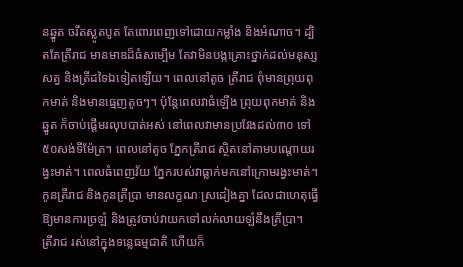នឆ្នូត ចរឹតស្លូតបូត តែពោរពេញទៅដោយកម្លាំង និងអំណាច។ ដ្បិតតែត្រីរាជ មានមាឌដ៏ធំសម្បើម តែវាមិនបង្កគ្រោះថ្នាក់ដល់មនុស្ស សត្វ និងត្រីដទៃឯទៀតឡើយ។ ពេលនៅតូច ត្រីរាជ ពុំមានព្រុយពុកមាត់ និងមានធ្មេញតូចៗ។ ប៉ុន្តែពេលវាធំឡើង ព្រុយពុកមាត់ និងឆ្នូត ក៏ចាប់ផ្តើមរលុបបាត់អស់ នៅពេលវាមានប្រវែងដល់៣០ ទៅ៥០សង់ទីម៉ែត្រ។ ពេលនៅតូច ភ្នែកត្រីរាជ ស្ថិតនៅតាមបណ្តោយរង្វះមាត់។ ពេលធំពេញវ័យ ភ្នែករបស់វាធ្លាក់មកនៅក្រោមរង្វះមាត់។ កូនត្រីរាជ និងកូនត្រីប្រា មានលក្ខណៈស្រដៀងគ្នា ដែលជាហេតុធ្វើឱ្យមានការច្រឡំ និងត្រូវចាប់វាយកទៅលក់លាយឡំនឹងត្រីប្រា។
ត្រីរាជ រស់នៅក្នុងទន្លេធម្មជាតិ ហើយក៏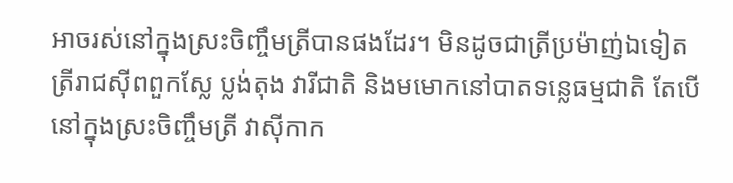អាចរស់នៅក្នុងស្រះចិញ្ចឹមត្រីបានផងដែរ។ មិនដូចជាត្រីប្រម៉ាញ់ឯទៀត ត្រីរាជស៊ីពពួកស្លែ ប្លង់តុង វារីជាតិ និងមមោកនៅបាតទន្លេធម្មជាតិ តែបើនៅក្នុងស្រះចិញ្ចឹមត្រី វាស៊ីកាក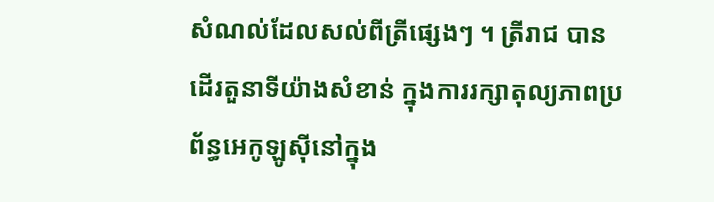សំណល់ដែលសល់ពីត្រីផ្សេងៗ ។ ត្រីរាជ បានដើរតួនាទីយ៉ាងសំខាន់ ក្នុងការរក្សាតុល្យភាពប្រព័ន្ធអេកូឡូស៊ីនៅក្នុង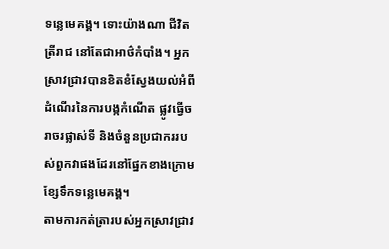ទន្លេមេគង្គ។ ទោះយ៉ាងណា ជីវិតត្រីរាជ នៅតែជាអាថ៌កំបាំង។ អ្នកស្រាវជ្រាវបានខិតខំស្វែងយល់អំពីដំណើរនៃការបង្កកំណើត ផ្លូវធ្វើចរាចរផ្លាស់ទី និងចំនួនប្រជាកររបស់ពួកវាផងដែរនៅផ្នែកខាងក្រោមខ្សែទឹកទន្លេមេគង្គ។
តាមការកត់ត្រារបស់អ្នកស្រាវជ្រាវ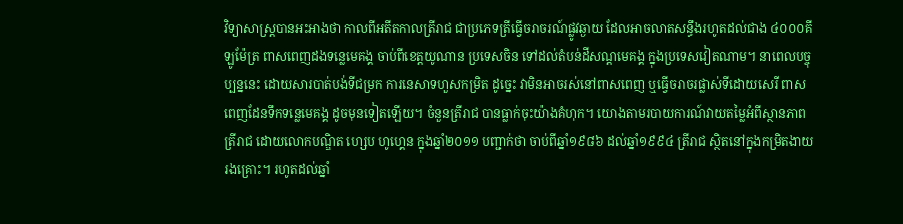វិទ្យាសាស្ត្របានអះអាងថា កាលពីអតីតកាលត្រីរាជ ជាប្រភេទត្រីធ្វើចរាចរណ៍ផ្លូវឆ្ងាយ ដែលអាចលាតសន្ធឹងរហូតដល់ជាង ៤០០០គីឡូម៉ែត្រ ពាសពេញដងទន្លេមេគង្គ ចាប់ពីខេត្តយូណាន ប្រទេសចិន ទៅដល់តំបន់ដីសណ្តមេគង្គ ក្នុងប្រទេសវៀតណាម។ នាពេលបច្ចុប្បន្ននេះ ដោយសារបាត់បង់ទីជម្រក ការនេសាទហួសកម្រិត ដូច្នេះ វាមិនអាចរស់នៅពាសពេញ ឬធ្វើចរាចរផ្លាស់ទីដោយសេរី ពាសពេញដែនទឹកទន្លេមេគង្គ ដូចមុនទៀតឡើយ។ ចំនួនត្រីរាជ បានធ្លាក់ចុះយ៉ាងគំហុក។ យោងតាមរបាយការណ៍វាយតម្លៃអំពីស្ថានភាពត្រីរាជ ដោយលោកបណ្ឌិត ហ្សេប ហូហ្គេន ក្នុងឆ្នាំ២០១១ បញ្ជាក់ថា ចាប់ពីឆ្នាំ១៩៨៦ ដល់ឆ្នាំ១៩៩៤ ត្រីរាជ ស្ថិតនៅក្នុងកម្រិតងាយរងគ្រោះ។ រហូតដល់ឆ្នាំ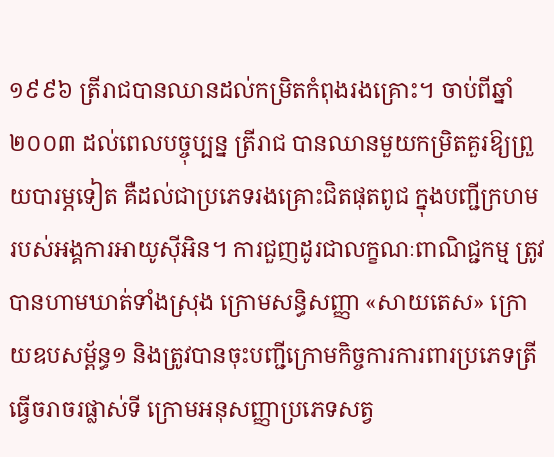១៩៩៦ ត្រីរាជបានឈានដល់កម្រិតកំពុងរងគ្រោះ។ ចាប់ពីឆ្នាំ២០០៣ ដល់ពេលបច្ចុប្បន្ន ត្រីរាជ បានឈានមួយកម្រិតគួរឱ្យព្រួយបារម្ភទៀត គឺដល់ជាប្រភេទរងគ្រោះជិតផុតពូជ ក្នុងបញ្ជីក្រហម របស់អង្គការអាយូស៊ីអិន។ ការជួញដូរជាលក្ខណៈពាណិជ្ជកម្ម ត្រូវបានហាមឃាត់ទាំងស្រុង ក្រោមសន្ធិសញ្ញា «សាយតេស» ក្រោយឧបសម្ព័ន្ធ១ និងត្រូវបានចុះបញ្ជីក្រោមកិច្ចការការពារប្រភេទត្រីធ្វើចរាចរផ្លាស់ទី ក្រោមអនុសញ្ញាប្រភេទសត្វ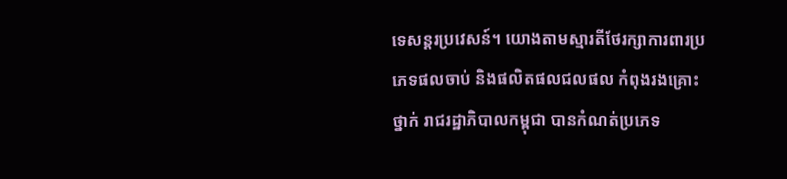ទេសន្តរប្រវេសន៍។ យោងតាមស្មារតីថែរក្សាការពារប្រភេទផលចាប់ និងផលិតផលជលផល កំពុងរងគ្រោះថ្នាក់ រាជរដ្ឋាភិបាលកម្ពុជា បានកំណត់ប្រភេទ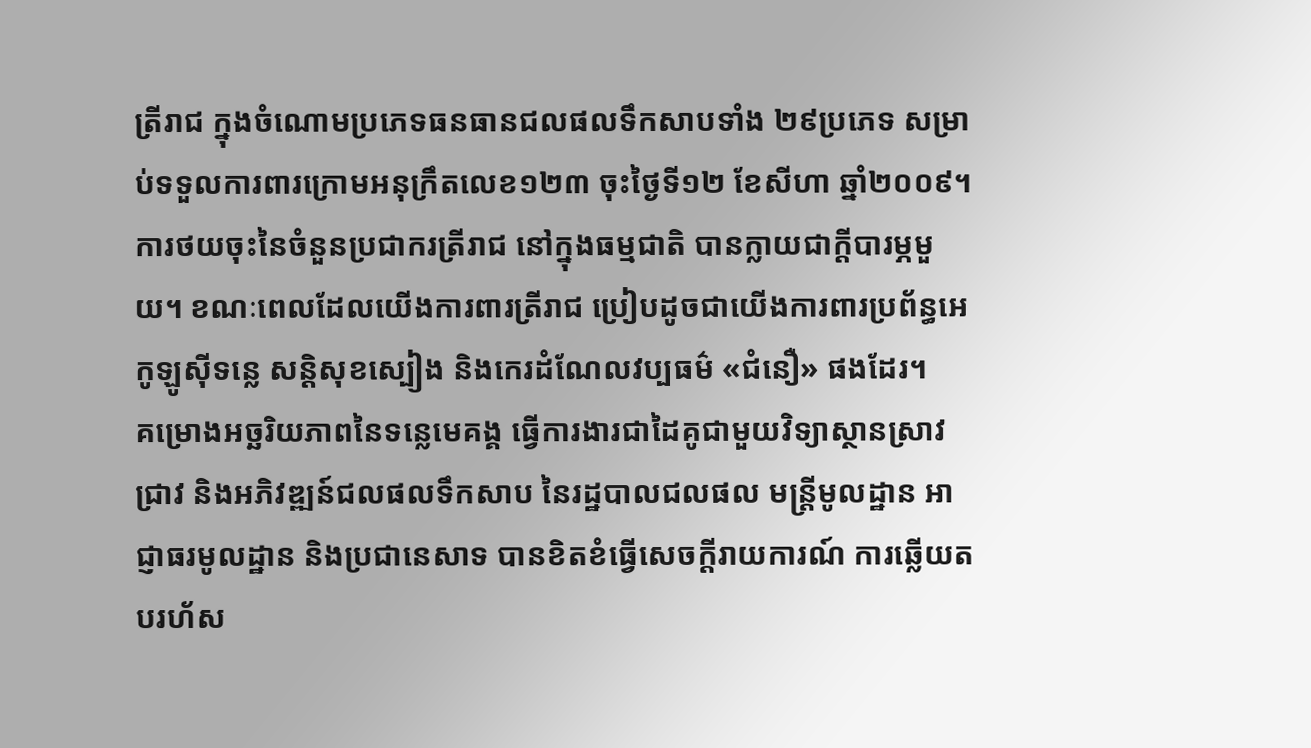ត្រីរាជ ក្នុងចំណោមប្រភេទធនធានជលផលទឹកសាបទាំង ២៩ប្រភេទ សម្រាប់ទទួលការពារក្រោមអនុក្រឹតលេខ១២៣ ចុះថ្ងៃទី១២ ខែសីហា ឆ្នាំ២០០៩។
ការថយចុះនៃចំនួនប្រជាករត្រីរាជ នៅក្នុងធម្មជាតិ បានក្លាយជាក្តីបារម្ភមួយ។ ខណៈពេលដែលយើងការពារត្រីរាជ ប្រៀបដូចជាយើងការពារប្រព័ន្ធអេកូឡូស៊ីទន្លេ សន្តិសុខស្បៀង និងកេរដំណែលវប្បធម៌ «ជំនឿ» ផងដែរ។
គម្រោងអច្ឆរិយភាពនៃទន្លេមេគង្គ ធ្វើការងារជាដៃគូជាមួយវិទ្យាស្ថានស្រាវជ្រាវ និងអភិវឌ្ឍន៍ជលផលទឹកសាប នៃរដ្ឋបាលជលផល មន្ត្រីមូលដ្ឋាន អាជ្ញាធរមូលដ្ឋាន និងប្រជានេសាទ បានខិតខំធ្វើសេចក្តីរាយការណ៍ ការឆ្លើយតបរហ័ស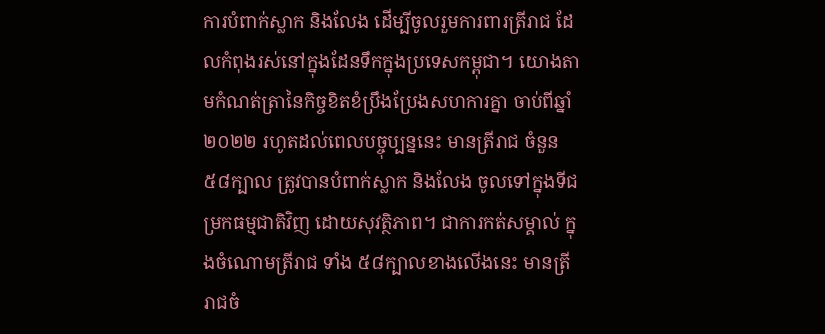ការបំពាក់ស្លាក និងលែង ដើម្បីចូលរួមការពារត្រីរាជ ដែលកំពុងរស់នៅក្នុងដែនទឹកក្នុងប្រទេសកម្ពុជា។ យោងតាមកំណត់ត្រានៃកិច្ចខិតខំប្រឹងប្រែងសហការគ្នា ចាប់ពីឆ្នាំ២០២២ រហូតដល់ពេលបច្ចុប្បន្ននេះ មានត្រីរាជ ចំនួន ៥៨ក្បាល ត្រូវបានបំពាក់ស្លាក និងលែង ចូលទៅក្នុងទីជម្រកធម្មជាតិវិញ ដោយសុវត្ថិភាព។ ជាការកត់សម្គាល់ ក្នុងចំណោមត្រីរាជ ទាំង ៥៨ក្បាលខាងលើងនេះ មានត្រីរាជចំ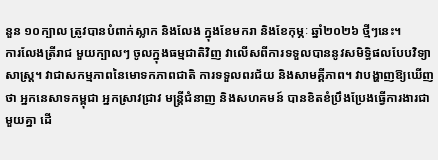នួន ១០ក្បាល ត្រូវបានបំពាក់ស្លាក និងលែង ក្នុងខែមករា និងខែកុម្ភៈ ឆ្នាំ២០២៦ ថ្មីៗនេះ។
ការលែងត្រីរាជ មួយក្បាលៗ ចូលក្នុងធម្មជាតិវិញ វាលើសពីការទទួលបាននូវសមិទ្ធិផលបែបវិទ្យាសាស្ត្រ។ វាជាសកម្មភាពនៃមោទកភាពជាតិ ការទទួលពរជ័យ និងសាមគ្គីភាព។ វាបង្ហាញឱ្យឃើញថា អ្នកនេសាទកម្ពុជា អ្នកស្រាវជ្រាវ មន្ត្រីជំនាញ និងសហគមន៍ បានខិតខំប្រឹងប្រែងធ្វើការងារជាមួយគ្នា ដើ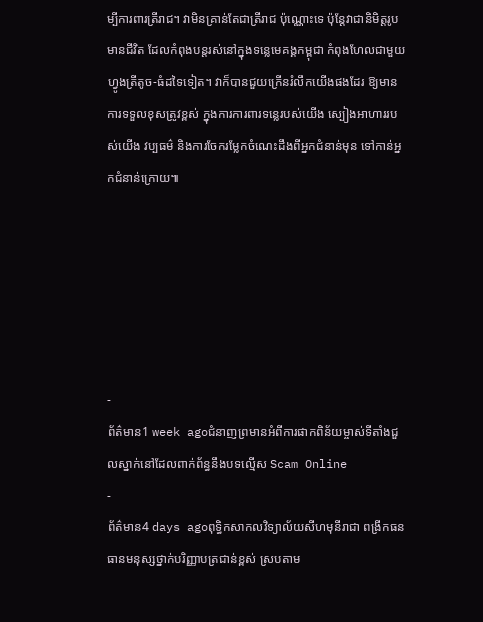ម្បីការពារត្រីរាជ។ វាមិនគ្រាន់តែជាត្រីរាជ ប៉ុណ្ណោះទេ ប៉ុន្តែវាជានិមិត្តរូបមានជីវិត ដែលកំពុងបន្តរស់នៅក្នុងទន្លេមេគង្គកម្ពុជា កំពុងហែលជាមួយហ្វូងត្រីតូច-ធំដទៃទៀត។ វាក៏បានជួយក្រើនរំលឹកយើងផងដែរ ឱ្យមានការទទួលខុសត្រូវខ្ពស់ ក្នុងការការពារទន្លេរបស់យើង ស្បៀងអាហាររបស់យើង វប្បធម៌ និងការចែករម្លែកចំណេះដឹងពីអ្នកជំនាន់មុន ទៅកាន់អ្នកជំនាន់ក្រោយ៕






-
ព័ត៌មាន1 week agoជំនាញព្រមានអំពីការផាកពិន័យម្ចាស់ទីតាំងជួលស្នាក់នៅដែលពាក់ព័ន្ធនឹងបទល្មើស Scam Online
-
ព័ត៌មាន4 days agoពុទ្ធិកសាកលវិទ្យាល័យសីហមុនីរាជា ពង្រីកធនធានមនុស្សថ្នាក់បរិញ្ញាបត្រជាន់ខ្ពស់ ស្របតាម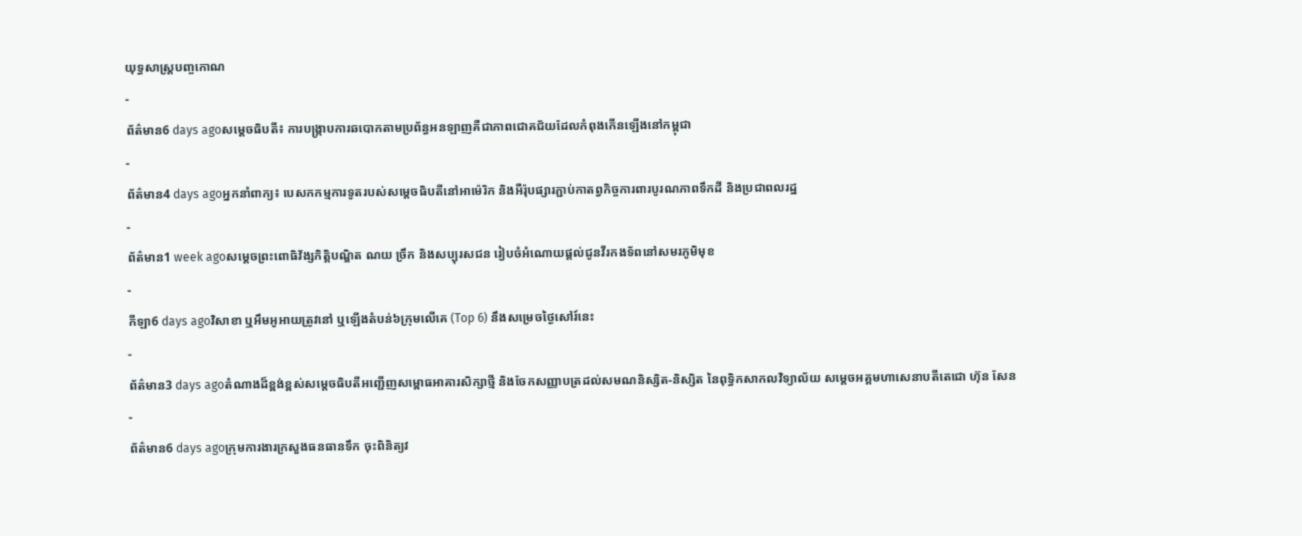យុទ្ធសាស្ត្របញ្ចកោណ
-
ព័ត៌មាន6 days agoសម្ដេចធិបតី៖ ការបង្ក្រាបការឆបោកតាមប្រព័ន្ធអនឡាញគឺជាភាពជោគជ័យដែលកំពុងកើនឡើងនៅកម្ពុជា
-
ព័ត៌មាន4 days agoអ្នកនាំពាក្យ៖ បេសកកម្មការទូតរបស់សម្តេចធិបតីនៅអាម៉េរិក និងអឺរ៉ុបផ្សារភ្ជាប់កាតព្វកិច្ចការពារបូរណភាពទឹកដី និងប្រជាពលរដ្ឋ
-
ព័ត៌មាន1 week agoសម្ដេចព្រះពោធិវ័ង្សកិត្តិបណ្ឌិត ណយ ច្រឹក និងសប្បុរសជន រៀបចំអំណោយផ្ដល់ជូនវីរកងទ័ពនៅសមរភូមិមុខ
-
កីឡា6 days agoវិសាខា ឬអឹមអូអាយត្រូវនៅ ឬឡើងតំបន់៦ក្រុមលើគេ (Top 6) នឹងសម្រេចថ្ងៃសៅរ៍នេះ
-
ព័ត៌មាន3 days agoតំណាងដ៏ខ្ពង់ខ្ពស់សម្ដេចធិបតីអញ្ជើញសម្ពោធអាគារសិក្សាថ្មី និងចែកសញ្ញាបត្រដល់សមណនិស្សិត-និស្សិត នៃពុទ្ធិកសាកលវិទ្យាល័យ សម្ដេចអគ្គមហាសេនាបតីតេជោ ហ៊ុន សែន
-
ព័ត៌មាន6 days agoក្រុមការងារក្រសួងធនធានទឹក ចុះពិនិត្យវ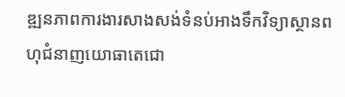ឌ្ឍនភាពការងារសាងសង់ទំនប់អាងទឹកវិទ្យាស្ថានពហុជំនាញយោធាតេជោ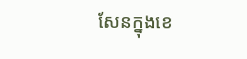សែនក្នុងខេ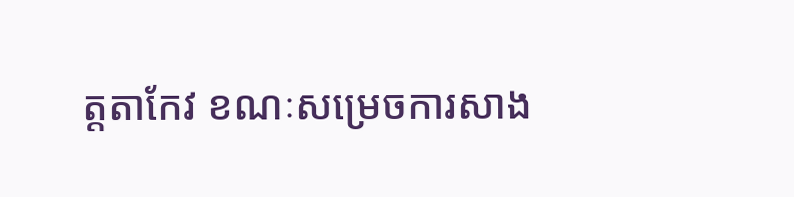ត្តតាកែវ ខណៈសម្រេចការសាង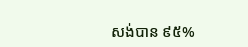សង់បាន ៩៥%